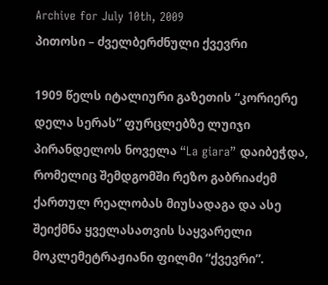Archive for July 10th, 2009
პითოსი – ძველბერძნული ქვევრი

1909 წელს იტალიური გაზეთის “კორიერე დელა სერას” ფურცლებზე ლუიჯი პირანდელოს ნოველა “La giara” დაიბეჭდა, რომელიც შემდგომში რეზო გაბრიაძემ ქართულ რეალობას მიუსადაგა და ასე შეიქმნა ყველასათვის საყვარელი მოკლემეტრაჟიანი ფილმი “ქვევრი”.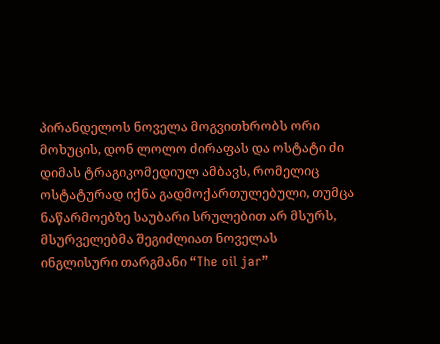პირანდელოს ნოველა მოგვითხრობს ორი მოხუცის, დონ ლოლო ძირაფას და ოსტატი ძი დიმას ტრაგიკომედიულ ამბავს, რომელიც ოსტატურად იქნა გადმოქართულებული, თუმცა ნაწარმოებზე საუბარი სრულებით არ მსურს, მსურველებმა შეგიძლიათ ნოველას ინგლისური თარგმანი “The oil jar”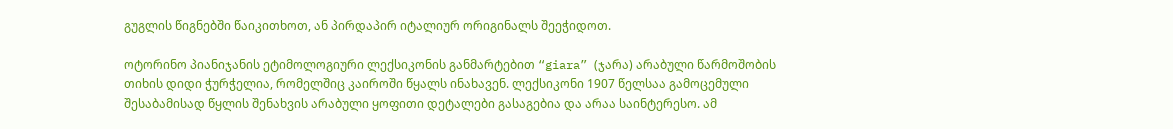გუგლის წიგნებში წაიკითხოთ, ან პირდაპირ იტალიურ ორიგინალს შეეჭიდოთ.

ოტორინო პიანიჯანის ეტიმოლოგიური ლექსიკონის განმარტებით “giara” (ჯარა) არაბული წარმოშობის თიხის დიდი ჭურჭელია, რომელშიც კაიროში წყალს ინახავენ. ლექსიკონი 1907 წელსაა გამოცემული შესაბამისად წყლის შენახვის არაბული ყოფითი დეტალები გასაგებია და არაა საინტერესო. ამ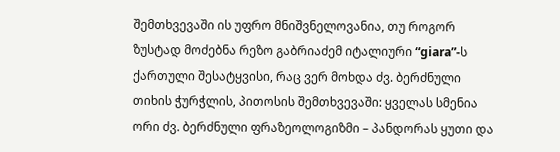შემთხვევაში ის უფრო მნიშვნელოვანია, თუ როგორ ზუსტად მოძებნა რეზო გაბრიაძემ იტალიური “giara”-ს ქართული შესატყვისი, რაც ვერ მოხდა ძვ. ბერძნული თიხის ჭურჭლის, პითოსის შემთხვევაში: ყველას სმენია ორი ძვ. ბერძნული ფრაზეოლოგიზმი – პანდორას ყუთი და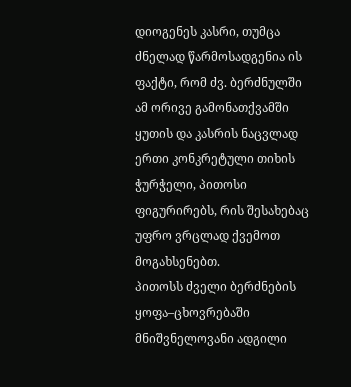დიოგენეს კასრი, თუმცა ძნელად წარმოსადგენია ის ფაქტი, რომ ძვ. ბერძნულში ამ ორივე გამონათქვამში ყუთის და კასრის ნაცვლად ერთი კონკრეტული თიხის ჭურჭელი, პითოსი ფიგურირებს, რის შესახებაც უფრო ვრცლად ქვემოთ მოგახსენებთ.
პითოსს ძველი ბერძნების ყოფა–ცხოვრებაში მნიშვნელოვანი ადგილი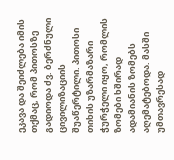ეკავა და შეიძლება იმის თქმაც, რომ პითოსზე გადიოდა ძვ. ბერძნული ცივილიზაციის შუაწერტილი. პითოსი თიხის უზარმაზარი ჭურჭელი იყო, რომლის ზომები ხშირად ადამიანის ზომებს აღემატებოდა. მასში უმთავრესად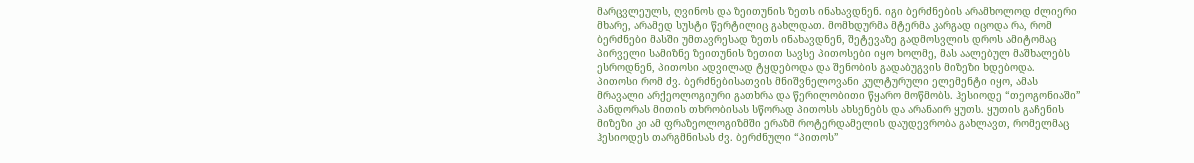მარცვლეულს, ღვინოს და ზეითუნის ზეთს ინახავდნენ. იგი ბერძნების არამხოლოდ ძლიერი მხარე, არამედ სუსტი წერტილიც გახლდათ. მომხდურმა მტერმა კარგად იცოდა რა, რომ ბერძნები მასში უმთავრესად ზეთს ინახავდნენ, შეტევაზე გადმოსვლის დროს ამიტომაც პირველი სამიზნე ზეითუნის ზეთით სავსე პითოსები იყო ხოლმე, მას აალებულ მაშხალებს ესროდნენ, პითოსი ადვილად ტყდებოდა და შენობის გადაბუგვის მიზეზი ხდებოდა.
პითოსი რომ ძვ. ბერძნებისათვის მნიშვნელოვანი კულტურული ელემენტი იყო, ამას მრავალი არქეოლოგიური გათხრა და წერილობითი წყარო მოწმობს. ჰესიოდე “თეოგონიაში” პანდორას მითის თხრობისას სწორად პითოსს ახსენებს და არანაირ ყუთს. ყუთის გაჩენის მიზეზი კი ამ ფრაზეოლოგიზმში ერაზმ როტერდამელის დაუდევრობა გახლავთ, რომელმაც ჰესიოდეს თარგმნისას ძვ. ბერძნული “პითოს”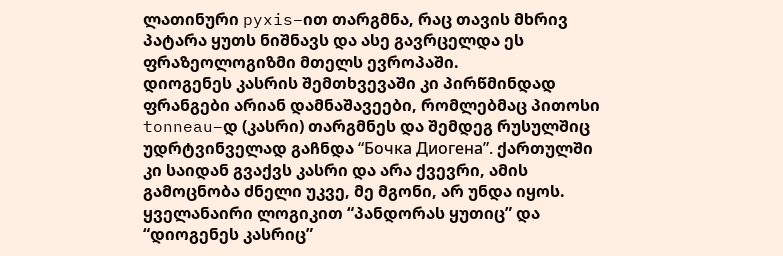ლათინური pyxis–ით თარგმნა, რაც თავის მხრივ პატარა ყუთს ნიშნავს და ასე გავრცელდა ეს ფრაზეოლოგიზმი მთელს ევროპაში.
დიოგენეს კასრის შემთხვევაში კი პირწმინდად ფრანგები არიან დამნაშავეები, რომლებმაც პითოსი tonneau–დ (კასრი) თარგმნეს და შემდეგ რუსულშიც უდრტვინველად გაჩნდა “Бочка Диогена”. ქართულში კი საიდან გვაქვს კასრი და არა ქვევრი, ამის გამოცნობა ძნელი უკვე, მე მგონი, არ უნდა იყოს. ყველანაირი ლოგიკით “პანდორას ყუთიც” და “დიოგენეს კასრიც”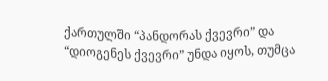ქართულში “პანდორას ქვევრი” და “დიოგენეს ქვევრი” უნდა იყოს, თუმცა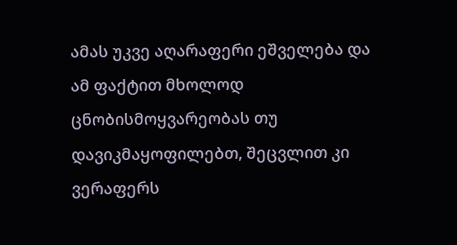ამას უკვე აღარაფერი ეშველება და ამ ფაქტით მხოლოდ ცნობისმოყვარეობას თუ დავიკმაყოფილებთ, შეცვლით კი ვერაფერს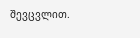შევცვლით.